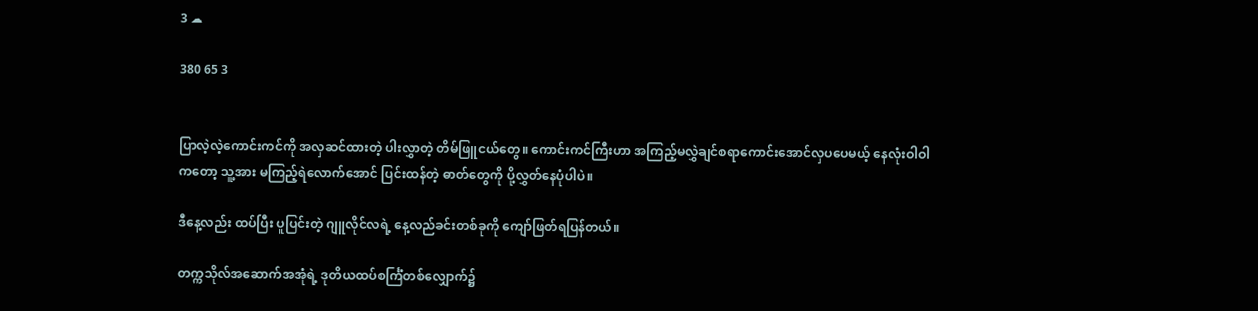3 ☁

380 65 3


ပြာလဲ့လဲ့ကောင်းကင်ကို အလှဆင်ထားတဲ့ ပါးလွှာတဲ့ တိမ်ဖြူငယ်တွေ။ ကောင်းကင်ကြီးဟာ အကြည့်မလွှဲချင်စရာကောင်းအောင်လှပပေမယ့် နေလုံးဝါဝါကတော့ သူ့အား မကြည့်ရဲလောက်အောင် ပြင်းထန်တဲ့ ဓာတ်တွေကို ပို့လွှတ်နေပုံပါပဲ။

ဒီနေ့လည်း ထပ်ပြီး ပူပြင်းတဲ့ ဂျူလိုင်လရဲ့ နေ့လည်ခင်းတစ်ခုကို ကျော်ဖြတ်ရပြန်တယ်။

တက္ကသိုလ်အဆောက်အအုံရဲ့ ဒုတိယထပ်စင်္ကြံတစ်လျှောက်၌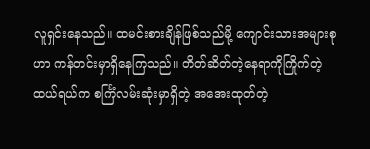လူရှင်းနေသည်။ ထမင်းစားချိန်ဖြစ်သည်မို့ ကျောင်းသားအများစုဟာ ကန်တင်းမှာရှိနေကြသည်။ တိတ်ဆိတ်တဲ့နေရာကိုကြိုက်တဲ့ ထယ်ရယ်က စင်္ကြံလမ်းဆုံးမှာရှိတဲ့ အအေးထုတ်တဲ့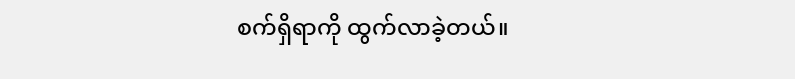စက်ရှိရာကို ထွက်လာခဲ့တယ်။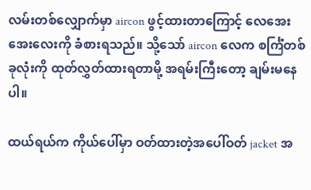လမ်းတစ်လျှောက်မှာ aircon ဖွင့်ထားတာကြောင့် လေအေးအေးလေးကို ခံစားရသည်။ သို့သော် aircon လေက စင်္ကြံတစ်ခုလုံးကို ထုတ်လွှတ်ထားရတာမို့ အရမ်းကြီးတော့ ချမ်းမနေပါ။

ထယ်ရယ်က ကိုယ်ပေါ်မှာ ဝတ်ထားတဲ့အပေါ်ဝတ် jacket အ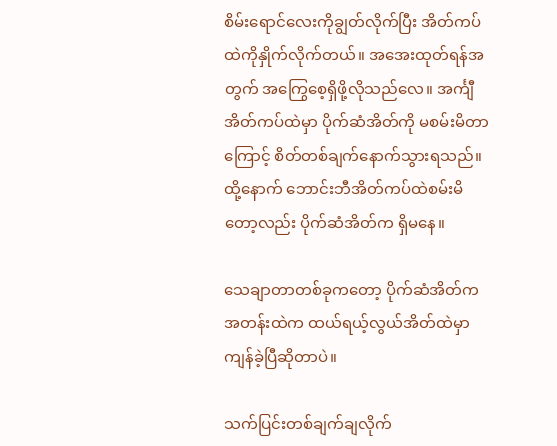စိမ်းရောင်လေးကိုချွတ်လိုက်ပြီး အိတ်ကပ်ထဲကိုနှိုက်လိုက်တယ်။ အအေးထုတ်ရန်အတွက် အကြွေစေ့ရှိဖို့လိုသည်လေ။ အင်္ကျီအိတ်ကပ်ထဲမှာ ပိုက်ဆံအိတ်ကို မစမ်းမိတာကြောင့် စိတ်တစ်ချက်နောက်သွားရသည်။ ထို့နောက် ဘောင်းဘီအိတ်ကပ်ထဲစမ်းမိတော့လည်း ပိုက်ဆံအိတ်က ရှိမနေ။

သေချာတာတစ်ခုကတော့ ပိုက်ဆံအိတ်က အတန်းထဲက ထယ်ရယ့်လွယ်အိတ်ထဲမှာ ကျန်ခဲ့ပြီဆိုတာပဲ။

သက်ပြင်းတစ်ချက်ချလိုက်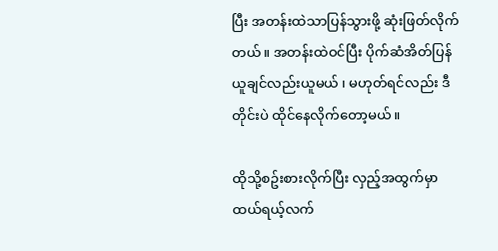ပြီး အတန်းထဲသာပြန်သွားဖို့ ဆုံးဖြတ်လိုက်တယ်။ အတန်းထဲဝင်ပြီး ပိုက်ဆံအိတ်ပြန်ယူချင်လည်းယူမယ် ၊ မဟုတ်ရင်လည်း ဒီတိုင်းပဲ ထိုင်နေလိုက်တော့မယ်။

ထိုသို့စဥ်းစားလိုက်ပြီး လှည့်အထွက်မှာ ထယ်ရယ့်လက်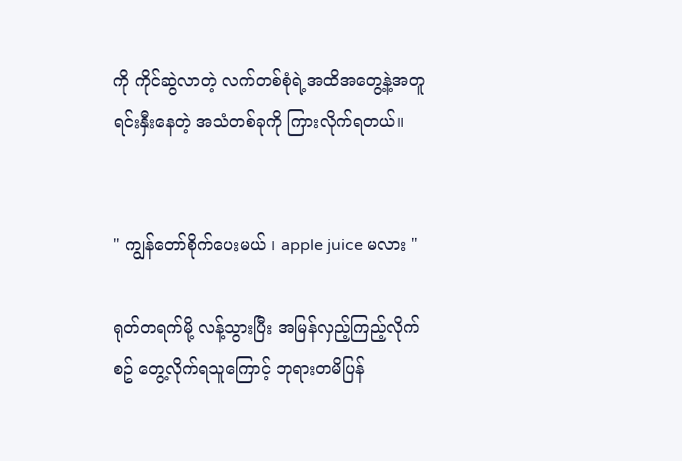ကို ကိုင်ဆွဲလာတဲ့ လက်တစ်စုံရဲ့အထိအတွေ့နဲ့အတူ ရင်းနှီးနေတဲ့ အသံတစ်ခုကို ကြားလိုက်ရတယ်။


" ကျွန်တော်စိုက်ပေးမယ် ၊ apple juice မလား "

ရုတ်တရက်မို့ လန့်သွားပြီး အမြန်လှည့်ကြည့်လိုက်စဥ် တွေ့လိုက်ရသူကြောင့် ဘုရားတမိပြန်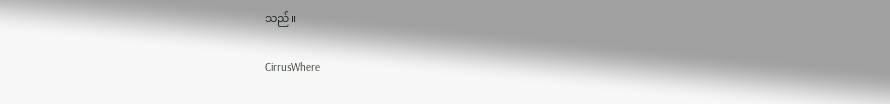သည်။

CirrusWhere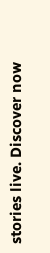stories live. Discover now